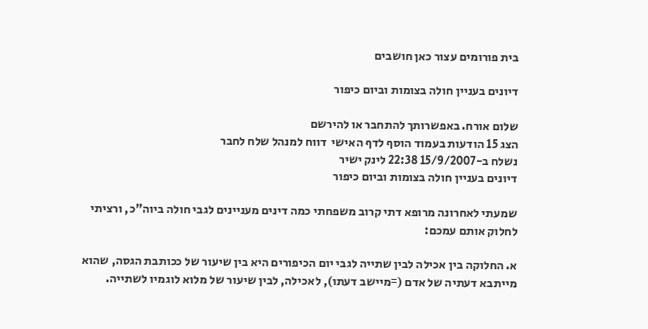בית פורומים עצור כאן חושבים

דיונים בעניין חולה בצומות וביום כיפור

שלום אורח. באפשרותך להתחבר או להירשם
הצג 15 הודעות בעמוד הוסף לדף האישי  דווח למנהל שלח לחבר
נשלח ב-15/9/2007 22:38 לינק ישיר
דיונים בעניין חולה בצומות וביום כיפור

שמעתי לאחרונה מרופא דתי קרוב משפחתי כמה דינים מעניינים לגבי חולה ביוה"כ, ורציתי לחלוק אותם עמכם:

א. החלוקה בין אכילה לבין שתייה לגבי יום הכיפורים היא בין שיעור של ככותבת הגסה, שהוא מייתבא דעתיה של אדם (=מיישב דעתו), לאכילה, לבין שיעור של מלוא לוגמיו לשתייה.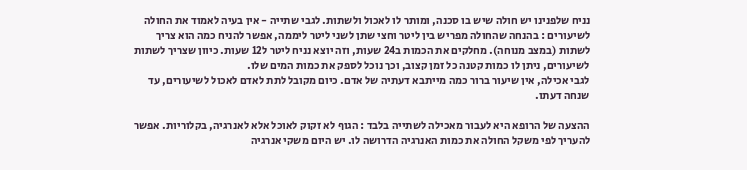נניח שלפנינו יש חולה שיש בו סכנה, ומותר לו לאכול ולשתות. לגבי שתייה - אין בעיה לאמוד את החולה לשיעורים : בהנחה שהחולה מפריש בין ליטר וחצי שתן לשני ליטר ליממה, אפשר להניח כמה הוא צריך לשתות (במצב מנוחה). מחלקים את הכמות ב24 שעות, וזה יוצא נניח ליטר ל12 שעות. כיוון שצריך לשתות לשיעורים, ניתן לו כמות קטנה כל זמן קצוב, וכך נוכל לספק את כמות המים שלו.
לגבי אכילה, אין שיעור ברור כמה מייתבא דעתיה של אדם. כיום מקובל לתת לאדם לאכול לשיעורים, עד שנחה דעתו.

ההצעה של הרופא היא לעבור מאכילה לשתייה בלבד : הגוף לא זקוק לאוכל אלא לאנרגיה, בקלוריות. אפשר להעריך לפי משקל החולה את כמות האנרגיה הדרושה לו. יש היום משקי אנרגיה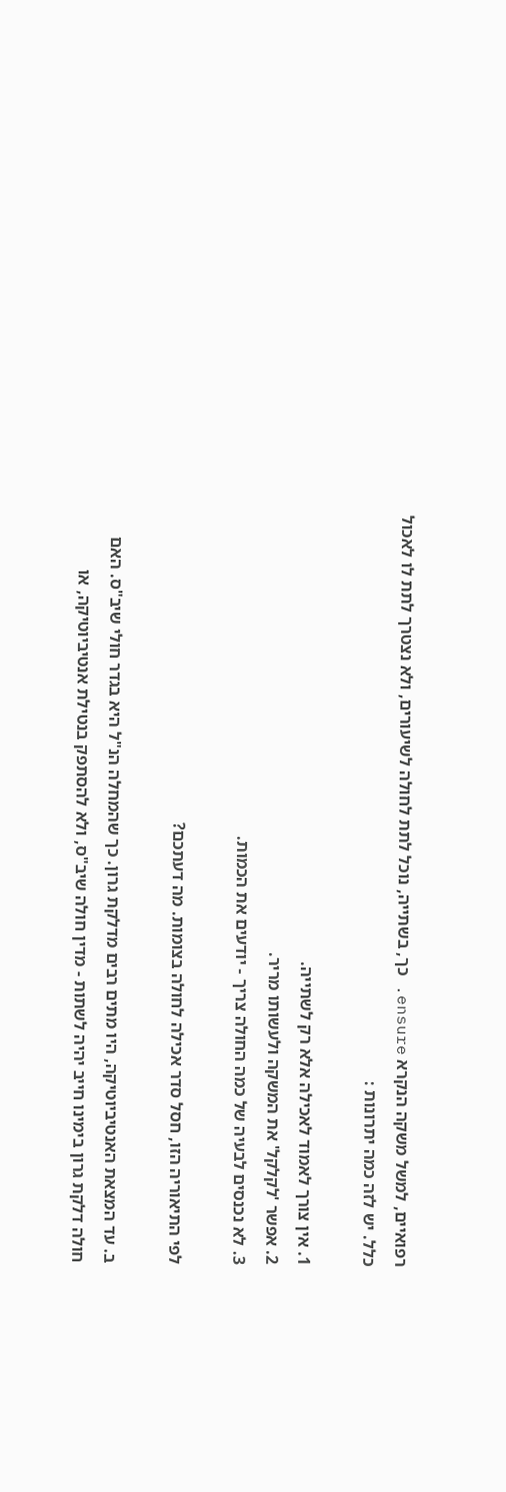רפואיים, למשל משקה הנקרא ensure. כך, בשתייה, נוכל לתת לחולה לשיעורים, ולא נצטרך לתת לו לאכול כלל. יש לזה כמה יתרונות :

1. אין צורך לאמוד לאכילה אלא רק לשתייה.
2. אפשר 'לקלקל' את המשקה ולעשותו מריר.
3. לא נכנסים לבעיה של כמה החולה צריך - יודעים את הכמות.

לפי התיאוריה הזו, חסל סדר אכילה לחולה בצומות. מה דעתכם?

ב. עד המצאת האנטיביוטיקה, היו מתים רבים מדלקת גרון. כך שהמחלה הנ"ל היא בגדר חולי שיב"ס. האם חולה דלקת גרון בימינו חייב יהיה לשתות - מדין חולה שיב"ס, ולא להסתפק בנטילת אנטיביוטיקה, או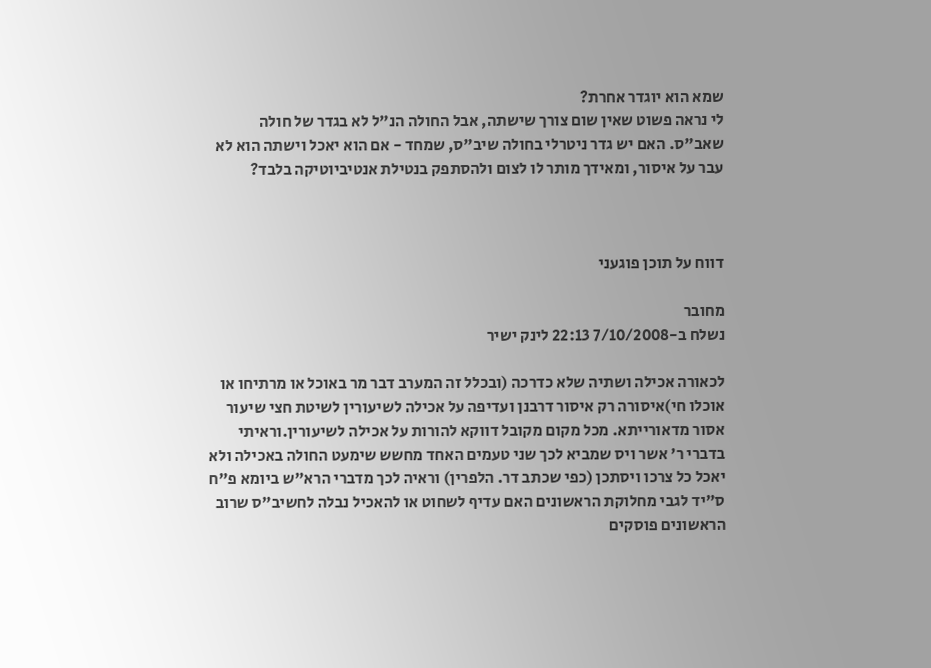שמא הוא יוגדר אחרת?
לי נראה פשוט שאין שום צורך שישתה, אבל החולה הנ"ל לא בגדר של חולה שאב"ס. האם יש גדר ניטרלי בחולה שיב"ס, שמחד - אם הוא יאכל וישתה הוא לא עבר על איסור, ומאידך מותר לו לצום ולהסתפק בנטילת אנטיביוטיקה בלבד?



דווח על תוכן פוגעני

מחובר
נשלח ב-7/10/2008 22:13 לינק ישיר

לכאורה אכילה ושתיה שלא כדרכה (ובכלל זה המערב דבר מר באוכל או מרתיחו או אוכלו חי)איסורה רק איסור דרבנן ועדיפה על אכילה לשיעורין לשיטת חצי שיעור אסור מדאורייתא. מכל מקום מקובל דווקא להורות על אכילה לשיעורין.וראיתי בדברי ר' אשר ויס שמביא לכך שני טעמים האחד מחשש שימעט החולה באכילה ולא יאכל כל צרכו ויסתכן (כפי שכתב דר. הלפרין) וראיה לכך מדברי הרא"ש ביומא פ"ח ס"יד לגבי מחלוקת הראשונים האם עדיף לשחוט או להאכיל נבלה לחשיב"ס שרוב הראשונים פוסקים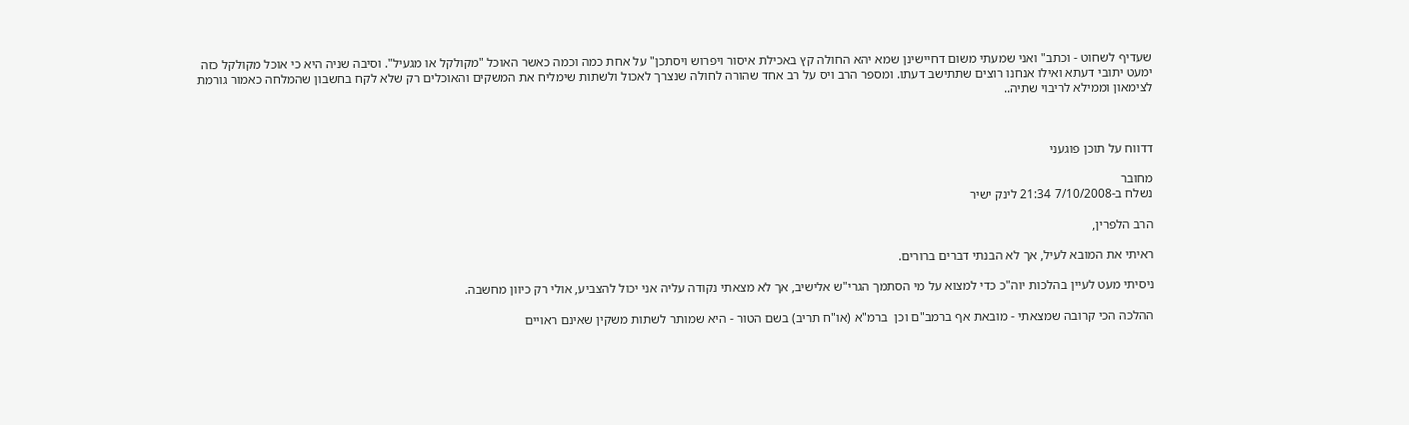שעדיף לשחוט - וכתב" ואני שמעתי משום דחיישינן שמא יהא החולה קץ באכילת איסור ויפרוש ויסתכן" על אחת כמה וכמה כאשר האוכל "מקולקל או מגעיל". וסיבה שניה היא כי אוכל מקולקל כזה ימעט יתובי דעתא ואילו אנחנו רוצים שתתישב דעתו. ומספר הרב ויס על רב אחד שהורה לחולה שנצרך לאכול ולשתות שימליח את המשקים והאוכלים רק שלא לקח בחשבון שהמלחה כאמור גורמת לצימאון וממילא לריבוי שתיה..



דדווח על תוכן פוגעני

מחובר
נשלח ב-7/10/2008 21:34 לינק ישיר

הרב הלפרין,

ראיתי את המובא לעיל, אך לא הבנתי דברים ברורים.

ניסיתי מעט לעיין בהלכות יוה"כ כדי למצוא על מי הסתמך הגרי"ש אלישיב, אך לא מצאתי נקודה עליה אני יכול להצביע, אולי רק כיוון מחשבה.

ההלכה הכי קרובה שמצאתי - מובאת אף ברמב"ם וכן  ברמ"א (או"ח תריב) בשם הטור - היא שמותר לשתות משקין שאינם ראויים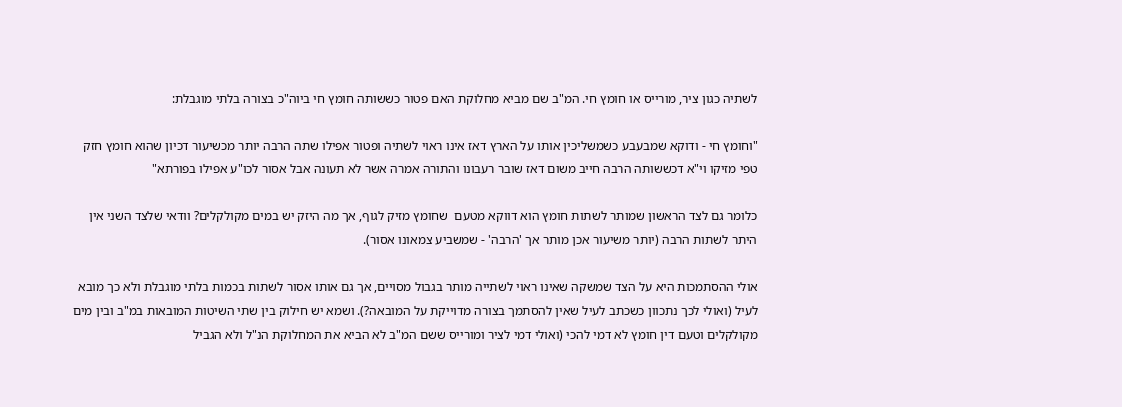לשתיה כגון ציר, מורייס או חומץ חי. המ"ב שם מביא מחלוקת האם פטור כששותה חומץ חי ביוה"כ בצורה בלתי מוגבלת:

"וחומץ חי - ודוקא שמבעבע כשמשליכין אותו על הארץ דאז אינו ראוי לשתיה ופטור אפילו שתה הרבה יותר מכשיעור דכיון שהוא חומץ חזק טפי מזיקו וי"א דכששותה הרבה חייב משום דאז שובר רעבונו והתורה אמרה אשר לא תעונה אבל אסור לכו"ע אפילו בפורתא"

כלומר גם לצד הראשון שמותר לשתות חומץ הוא דווקא מטעם  שחומץ מזיק לגוף, אך מה היזק יש במים מקולקלים? וודאי שלצד השני אין היתר לשתות הרבה (יותר משיעור אכן מותר אך 'הרבה' - שמשביע צמאונו אסור).

אולי ההסתמכות היא על הצד שמשקה שאינו ראוי לשתייה מותר בגבול מסויים, אך גם אותו אסור לשתות בכמות בלתי מוגבלת ולא כך מובא לעיל (ואולי לכך נתכוון כשכתב לעיל שאין להסתמך בצורה מדוייקת על המובאה?). ושמא יש חילוק בין שתי השיטות המובאות במ"ב ובין מים מקולקלים וטעם דין חומץ לא דמי להכי (ואולי דמי לציר ומורייס ששם המ"ב לא הביא את המחלוקת הנ"ל ולא הגביל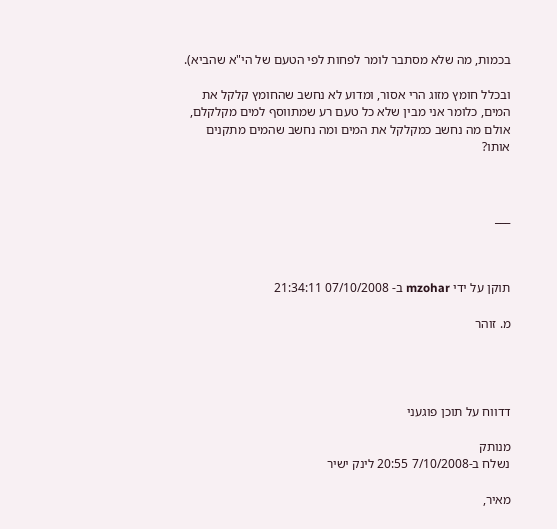בכמות, מה שלא מסתבר לומר לפחות לפי הטעם של הי"א שהביא).

ובכלל חומץ מזוג הרי אסור, ומדוע לא נחשב שהחומץ קלקל את המים, כלומר אני מבין שלא כל טעם רע שמתווסף למים מקלקלם, אולם מה נחשב כמקלקל את המים ומה נחשב שהמים מתקנים אותו?



___



תוקן על ידי mzohar ב- 07/10/2008 21:34:11

מ. זוהר




דדווח על תוכן פוגעני

מנותק
נשלח ב-7/10/2008 20:55 לינק ישיר

מאיר,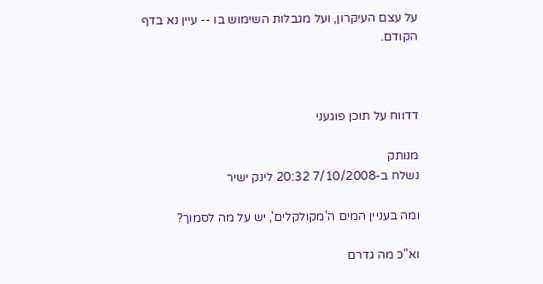על עצם העיקרון, ועל מגבלות השימוש בו -- עיין נא בדף הקודם.



דדווח על תוכן פוגעני

מנותק
נשלח ב-7/10/2008 20:32 לינק ישיר

ומה בעניין המים ה'מקולקלים', יש על מה לסמוך?

וא"כ מה גדרם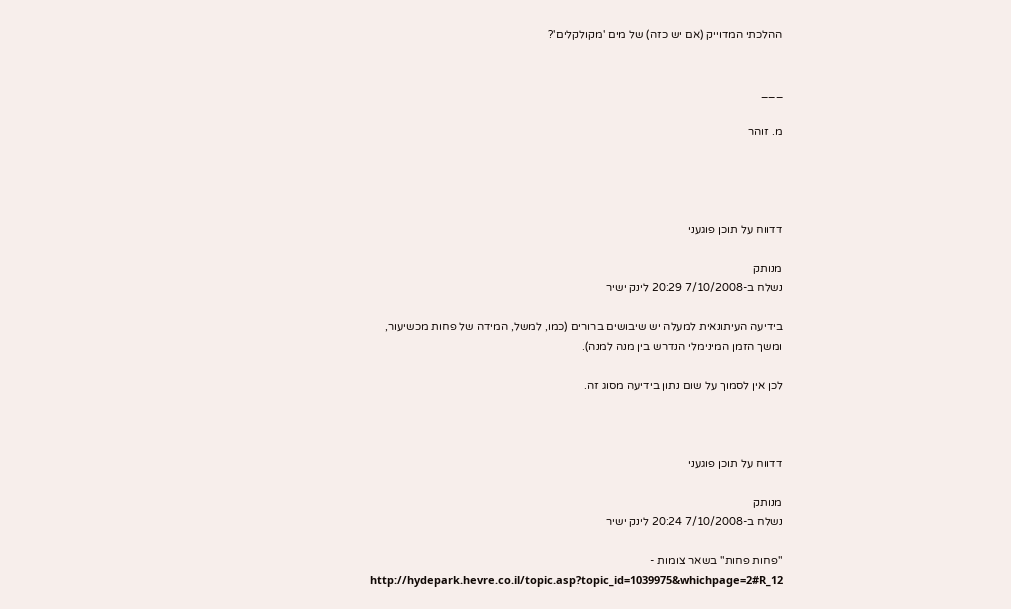ההלכתי המדוייק (אם יש כזה) של מים 'מקולקלים'?


___

מ. זוהר




דדווח על תוכן פוגעני

מנותק
נשלח ב-7/10/2008 20:29 לינק ישיר

בידיעה העיתונאית למעלה יש שיבושים ברורים (כמו, למשל, המידה של פחות מכשיעור, ומשך הזמן המינימלי הנדרש בין מנה למנה).

לכן אין לסמוך על שום נתון בידיעה מסוג זה.



דדווח על תוכן פוגעני

מנותק
נשלח ב-7/10/2008 20:24 לינק ישיר

"פחות פחות" בשאר צומות -
http://hydepark.hevre.co.il/topic.asp?topic_id=1039975&whichpage=2#R_12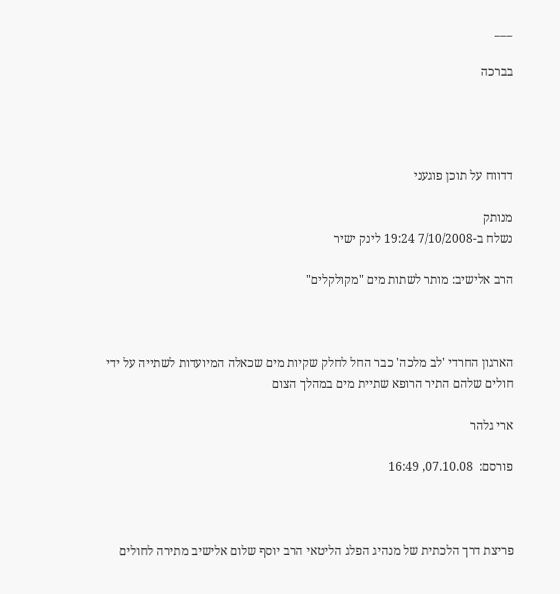___

בברכה




דדווח על תוכן פוגעני

מנותק
נשלח ב-7/10/2008 19:24 לינק ישיר

הרב אלישיב: מותר לשתות מים "מקולקלים"



הארגון החרדי 'לב מלכה' כבר החל לחלק שקיות מים שכאלה המיועדות לשתייה על ידי חולים שלהם התיר הרופא שתיית מים במהלך הצום

ארי גלהר

פורסם:  07.10.08, 16:49



פריצת דרך הלכתית של מנהיג הפלג הליטאי הרב יוסף שלום אלישיב מתירה לחולים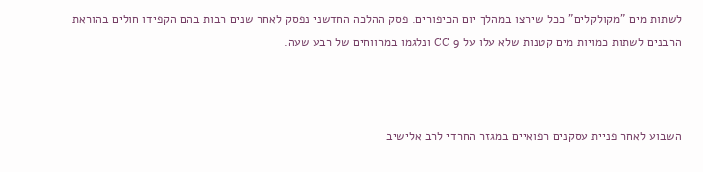לשתות מים "מקולקלים" ככל שירצו במהלך יום הכיפורים. פסק ההלכה החדשני נפסק לאחר שנים רבות בהם הקפידו חולים בהוראת הרבנים לשתות כמויות מים קטנות שלא עלו על 9 CC ונלגמו במרווחים של רבע שעה.



השבוע לאחר פניית עסקנים רפואיים במגזר החרדי לרב אלישיב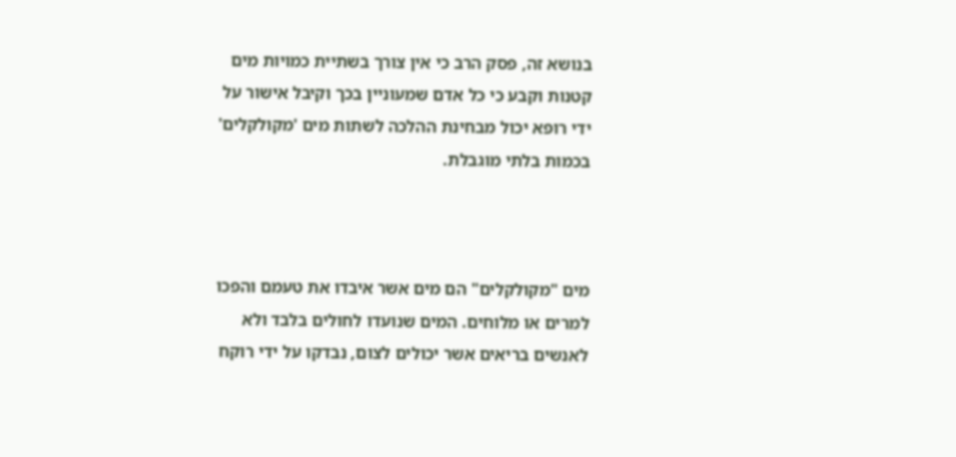בנושא זה, פסק הרב כי אין צורך בשתיית כמויות מים קטנות וקבע כי כל אדם שמעוניין בכך וקיבל אישור על ידי רופא יכול מבחינת ההלכה לשתות מים 'מקולקלים' בכמות בלתי מוגבלת.



מים "מקולקלים" הם מים אשר איבדו את טעמם והפכו למרים או מלוחים. המים שנועדו לחולים בלבד ולא לאנשים בריאים אשר יכולים לצום, נבדקו על ידי רוקח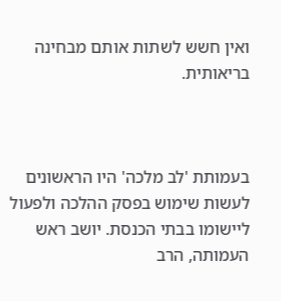ואין חשש לשתות אותם מבחינה בריאותית.



בעמותת 'לב מלכה' היו הראשונים לעשות שימוש בפסק ההלכה ולפעול ליישומו בבתי הכנסת. יושב ראש העמותה, הרב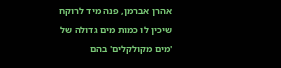אהרן אברמן, פנה מיד לרוקח שיכין לו כמות מים גדולה של 'מים מקולקלים' בהם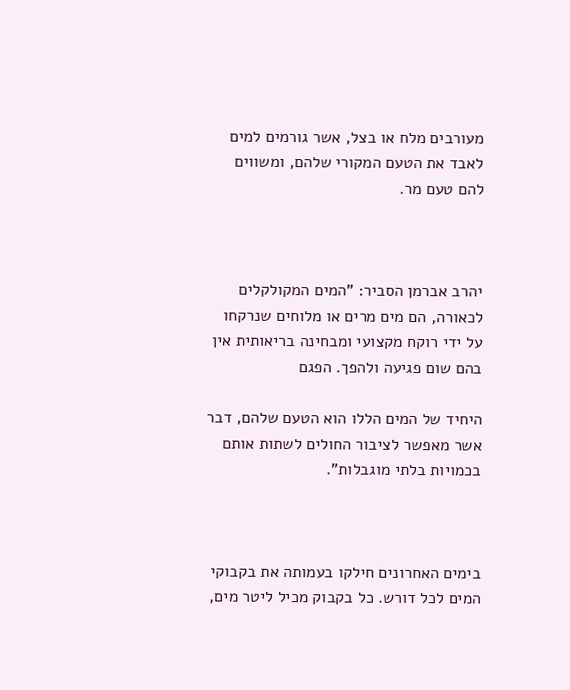מעורבים מלח או בצל, אשר גורמים למים לאבד את הטעם המקורי שלהם, ומשווים להם טעם מר.



יהרב אברמן הסביר: "המים המקולקלים לכאורה, הם מים מרים או מלוחים שנרקחו על ידי רוקח מקצועי ומבחינה בריאותית אין בהם שום פגיעה ולהפך. הפגם

היחיד של המים הללו הוא הטעם שלהם, דבר אשר מאפשר לציבור החולים לשתות אותם בכמויות בלתי מוגבלות".



בימים האחרונים חילקו בעמותה את בקבוקי המים לכל דורש. כל בקבוק מכיל ליטר מים,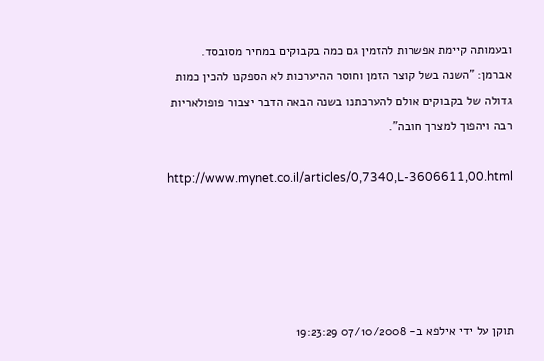ובעמותה קיימת אפשרות להזמין גם כמה בקבוקים במחיר מסובסד. אברמן: "השנה בשל קוצר הזמן וחוסר ההיערכות לא הספקנו להכין כמות גדולה של בקבוקים אולם להערכתנו בשנה הבאה הדבר יצבור פופולאריות רבה ויהפוך למצרך חובה".

http://www.mynet.co.il/articles/0,7340,L-3606611,00.html





תוקן על ידי אילפא ב- 07/10/2008 19:23:29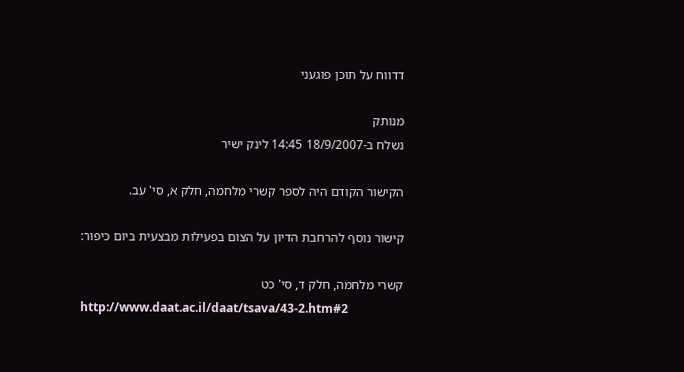דדווח על תוכן פוגעני

מנותק
נשלח ב-18/9/2007 14:45 לינק ישיר

הקישור הקודם היה לספר קשרי מלחמה, חלק א, סי' עב.

קישור נוסף להרחבת הדיון על הצום בפעילות מבצעית ביום כיפור:

קשרי מלחמה, חלק ד, סי' כט
http://www.daat.ac.il/daat/tsava/43-2.htm#2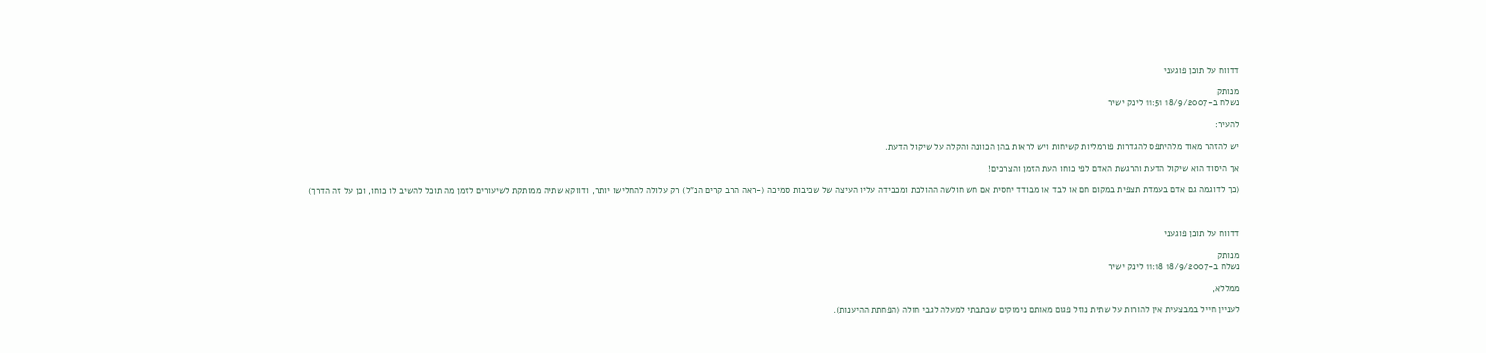דדווח על תוכן פוגעני

מנותק
נשלח ב-18/9/2007 11:51 לינק ישיר

להעיר:

יש להזהר מאוד מלהיתפס להגדרות פורמליות קשיחות ויש לראות בהן הכוונה והקלה על שיקול הדעת.

אך היסוד הוא שיקול הדעת והרגשת האדם לפי כוחו העת הזמן והצרכים!

(כך לדוגמה גם אדם בעמדת תצפית במקום חם או לבד או מבודד יחסית אם חש חולשה ההולכת ומכבידה עליו העיצה של שכיבות סמיכה (-ראה הרב קרים הנ"ל) רק עלולה להחלישו יותר, ודווקא שתיה ממותקת לשיעורים לזמן מה תוכל להשיב לו כוחו, וכן על זה הדרך)



דדווח על תוכן פוגעני

מנותק
נשלח ב-18/9/2007 11:18 לינק ישיר

ממללא,

לעניין חייל במבצעית אין להורות על שתית נוזל פגום מאותם נימוקים שכתבתי למעלה לגבי חולה (הפחתת ההיענות).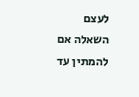לעצם השאלה אם להמתין עד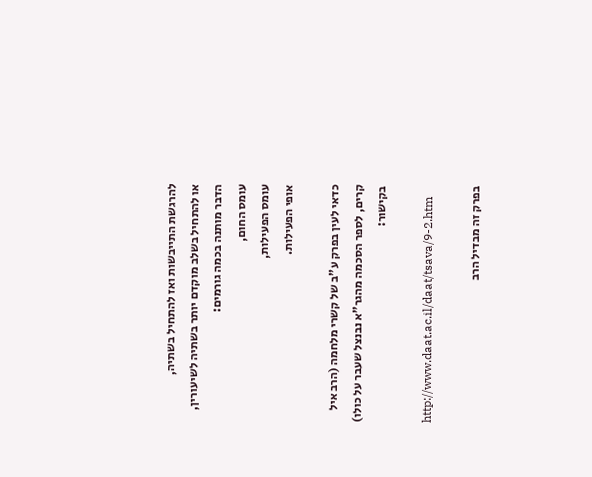להרגשת התייבשות ואז להתחיל בשתיה,
או להתחיל בשלב מוקדם יותר בשתיה לשיעורין, הדבר מותנה בכמה גורמים:
עומס החום,
עומס הפעילות,
אופי הפעילות.

כדאי לעין בפרק ע"ב של קשרי מלחמה (הרב איל קרים, לספר הסכמה מהגר"א נבנצל שעבר על כולו) בקישור:

http://www.daat.ac.il/daat/tsava/9-2.htm

בפרק זה מבדיל הרב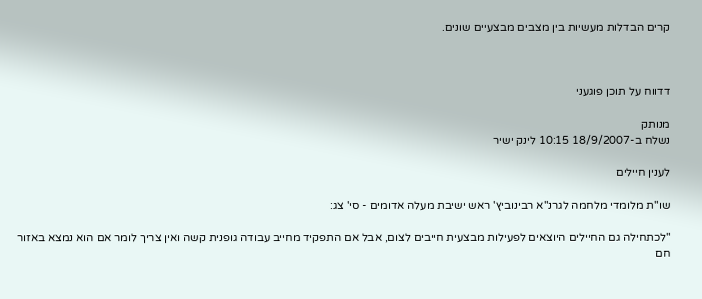קרים הבדלות מעשיות בין מצבים מבצעיים שונים.



דדווח על תוכן פוגעני

מנותק
נשלח ב-18/9/2007 10:15 לינק ישיר

לענין חיילים

שו"ת מלומדי מלחמה לגרנ"א רבינוביץ' ראש ישיבת מעלה אדומים - סי' צג:

"לכתחילה גם החיילים היוצאים לפעילות מבצעית חייבים לצום, אבל אם התפקיד מחייב עבודה גופנית קשה ואין צריך לומר אם הוא נמצא באזור חם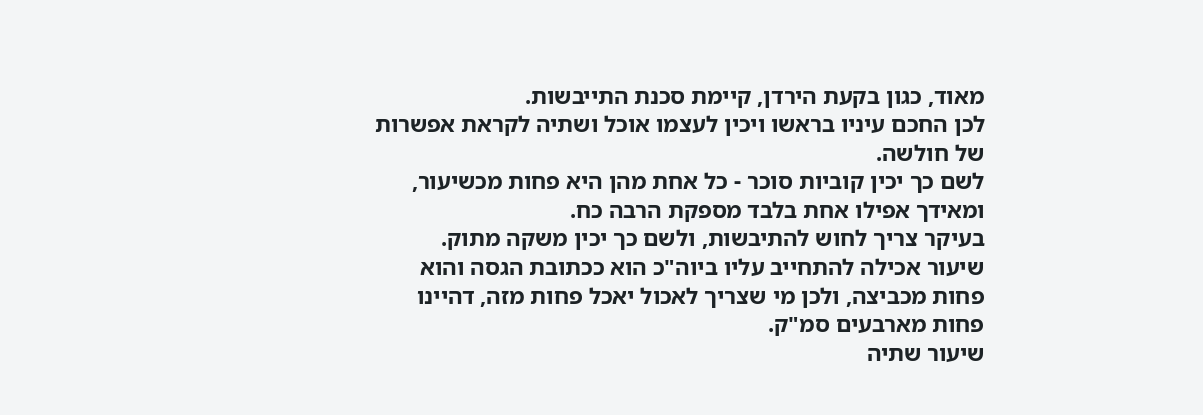מאוד, כגון בקעת הירדן, קיימת סכנת התייבשות.
לכן החכם עיניו בראשו ויכין לעצמו אוכל ושתיה לקראת אפשרות של חולשה.
לשם כך יכין קוביות סוכר - כל אחת מהן היא פחות מכשיעור, ומאידך אפילו אחת בלבד מספקת הרבה כח.
בעיקר צריך לחוש להתיבשות, ולשם כך יכין משקה מתוק.
שיעור אכילה להתחייב עליו ביוה"כ הוא ככתובת הגסה והוא פחות מכביצה, ולכן מי שצריך לאכול יאכל פחות מזה, דהיינו פחות מארבעים סמ"ק.
שיעור שתיה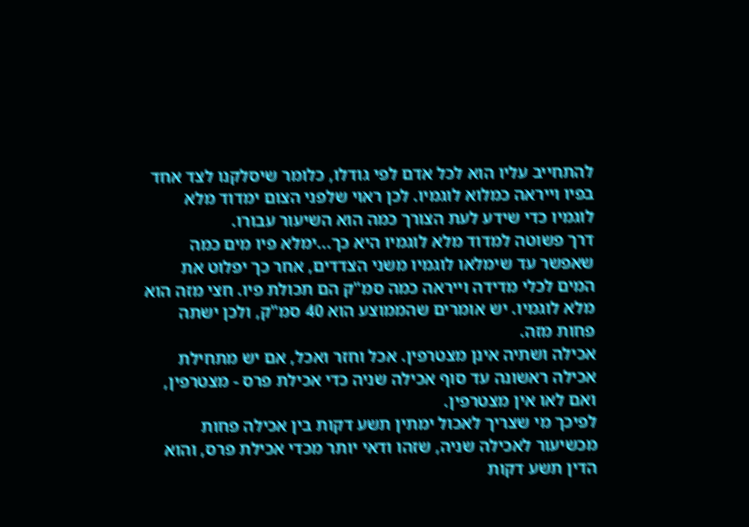להתחייב עליו הוא לכל אדם לפי גודלו, כלומר שיסלקנו לצד אחד בפיו וייראה כמלוא לוגמיו. לכן ראוי שלפני הצום ימדוד מלא לוגמיו כדי שידע לעת הצורך כמה הוא השיעור עבורו.
דרך פשוטה למדוד מלא לוגמיו היא כך...ימלא פיו מים כמה שאפשר עד שימלאו לוגמיו משני הצדדים, אחר כך יפלוט את המים לכלי מדידה וייראה כמה סמ"ק הם תכולת פיו. חצי מזה הוא מלא לוגמיו. יש אומרים שהממוצע הוא 40 סמ"ק, ולכן ישתה פחות מזה.
אכילה ושתיה אינן מצטרפין. אכל וחזר ואכל, אם יש מתחילת אכילה ראשונה עד סוף אכילה שניה כדי אכילת פרס - מצטרפין, ואם לאו אין מצטרפין.
לפיכך מי שצריך לאכול ימתין תשע דקות בין אכילה פחות מכשיעור לאכילה שניה, שזהו ודאי יותר מכדי אכילת פרס, והוא הדין תשע דקות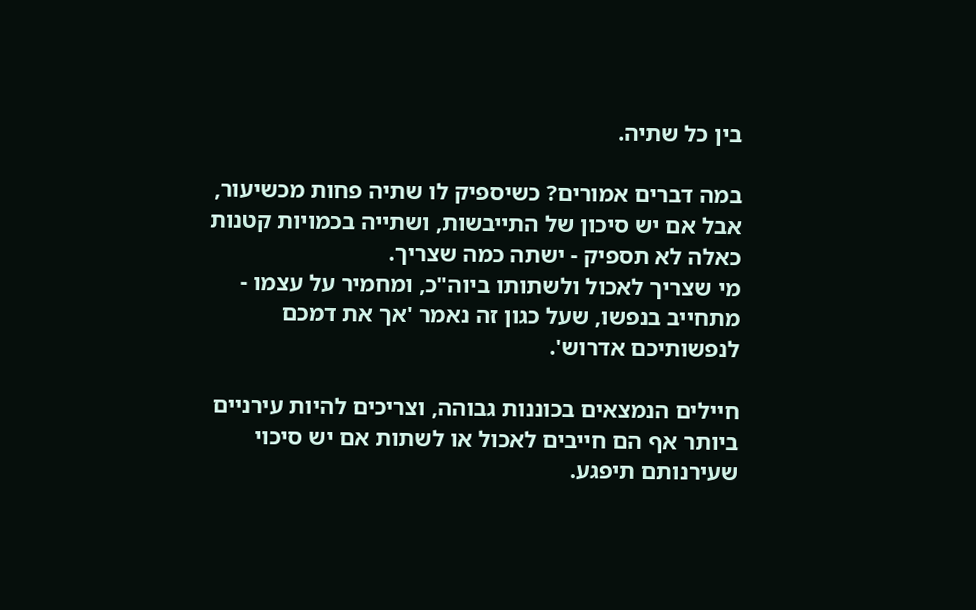בין כל שתיה.

במה דברים אמורים? כשיספיק לו שתיה פחות מכשיעור, אבל אם יש סיכון של התייבשות, ושתייה בכמויות קטנות כאלה לא תספיק - ישתה כמה שצריך.
מי שצריך לאכול ולשתותו ביוה"כ, ומחמיר על עצמו - מתחייב בנפשו, שעל כגון זה נאמר 'אך את דמכם לנפשותיכם אדרוש'.

חיילים הנמצאים בכוננות גבוהה, וצריכים להיות עירניים ביותר אף הם חייבים לאכול או לשתות אם יש סיכוי שעירנותם תיפגע.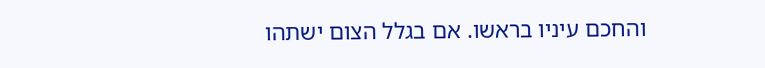והחכם עיניו בראשו. אם בגלל הצום ישתהו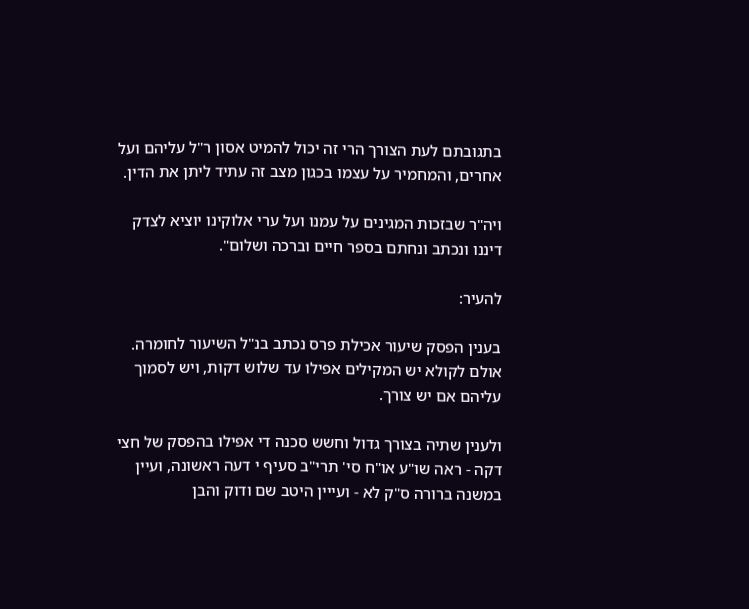בתגובתם לעת הצורך הרי זה יכול להמיט אסון ר"ל עליהם ועל אחרים, והמחמיר על עצמו בכגון מצב זה עתיד ליתן את הדין.

ויה"ר שבזכות המגינים על עמנו ועל ערי אלוקינו יוציא לצדק דיננו ונכתב ונחתם בספר חיים וברכה ושלום".

להעיר:

בענין הפסק שיעור אכילת פרס נכתב בנ"ל השיעור לחומרה. אולם לקולא יש המקילים אפילו עד שלוש דקות, ויש לסמוך עליהם אם יש צורך.

ולענין שתיה בצורך גדול וחשש סכנה די אפילו בהפסק של חצי דקה - ראה שו"ע או"ח סי' תרי"ב סעיף י דעה ראשונה, ועיין במשנה ברורה ס"ק לא - ועייין היטב שם ודוק והבן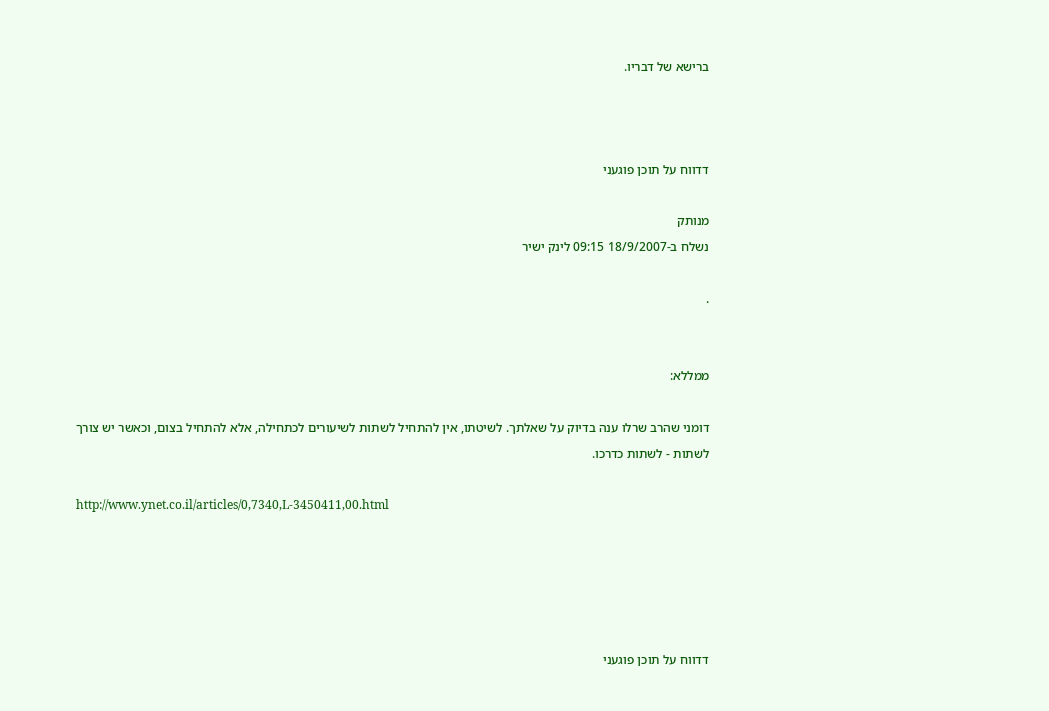ברישא של דבריו.



דדווח על תוכן פוגעני

מנותק
נשלח ב-18/9/2007 09:15 לינק ישיר

.


ממללא:

דומני שהרב שרלו ענה בדיוק על שאלתך. לשיטתו, אין להתחיל לשתות לשיעורים לכתחילה, אלא להתחיל בצום, וכאשר יש צורך לשתות - לשתות כדרכו.

http://www.ynet.co.il/articles/0,7340,L-3450411,00.html





דדווח על תוכן פוגעני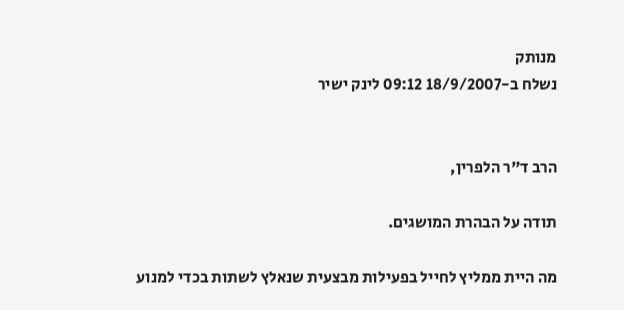מנותק
נשלח ב-18/9/2007 09:12 לינק ישיר


הרב ד"ר הלפרין,

תודה על הבהרת המושגים.

מה היית ממליץ לחייל בפעילות מבצעית שנאלץ לשתות בכדי למנוע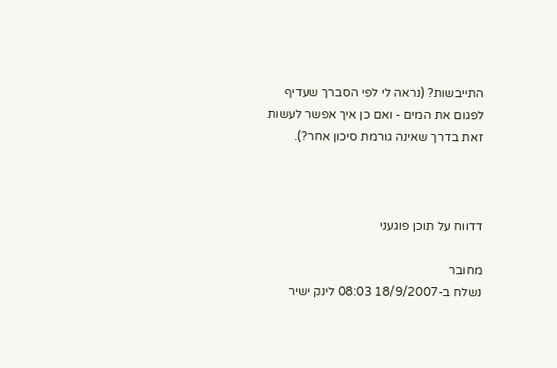התייבשות? (נראה לי לפי הסברך שעדיף לפגום את המים - ואם כן איך אפשר לעשות זאת בדרך שאינה גורמת סיכון אחר?).



דדווח על תוכן פוגעני

מחובר
נשלח ב-18/9/2007 08:03 לינק ישיר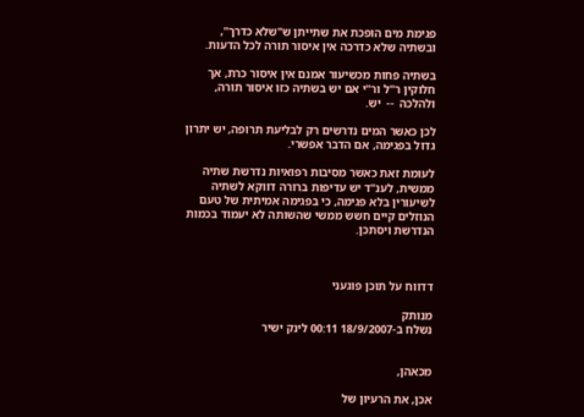פגימת מים הופכת את שתייתן ש"שלא כדרך", ובשתיה שלא כדרכה אין איסור תורה לכל הדעות.

בשתיה פחות מכשיעור אמנם אין איסור כרת, אך חלוקין ר"ל ור"י אם יש בשתיה כזו איסור תורה, ולהלכה  --  יש.

לכן כאשר המים נדרשים רק לבליעת תרופה, יש יתרון גדול בפגימה, אם הדבר אפשרי.

לעומת זאת כאשר מסיבות רפואיות נדרשת שתיה ממשית, לענ"ד יש עדיפות ברורה דווקא לשתיה לשיעורין בלא פגימה, כי בפגימה אמיתית של טעם הנוזלים קיים חשש ממשי שהשותה לא יעמוד בכמות הנדרשת ויסתכן.



דדווח על תוכן פוגעני

מנותק
נשלח ב-18/9/2007 00:11 לינק ישיר


מכאהן,

אכן, את הרעיון של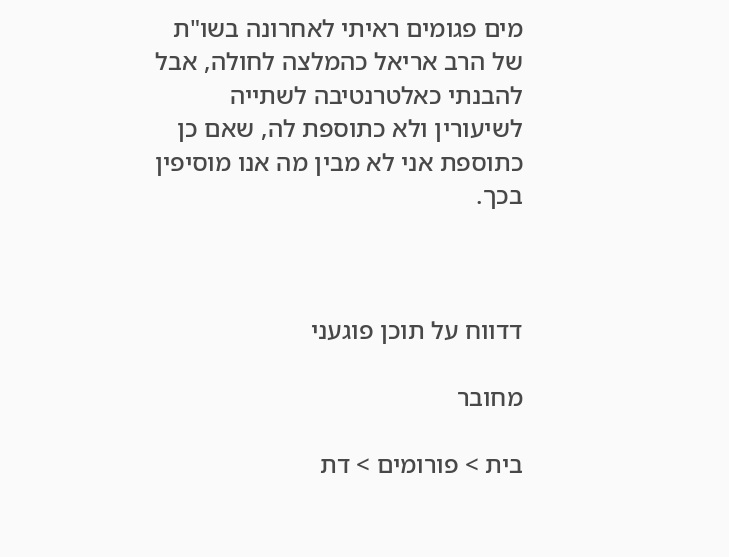מים פגומים ראיתי לאחרונה בשו"ת של הרב אריאל כהמלצה לחולה, אבל להבנתי כאלטרנטיבה לשתייה לשיעורין ולא כתוספת לה, שאם כן כתוספת אני לא מבין מה אנו מוסיפין בכך.



דדווח על תוכן פוגעני

מחובר

בית > פורומים > דת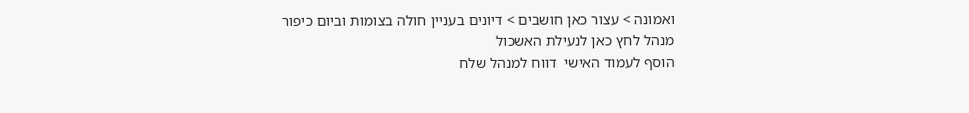ואמונה > עצור כאן חושבים > דיונים בעניין חולה בצומות וביום כיפור
מנהל לחץ כאן לנעילת האשכול
הוסף לעמוד האישי  דווח למנהל שלח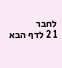לחבר
1 2 לדף הבא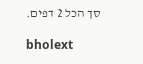סך הכל 2 דפים.

bholext